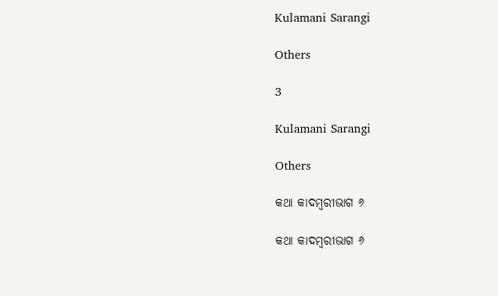Kulamani Sarangi

Others

3

Kulamani Sarangi

Others

କଥା କାଦମ୍ବରୀଭାଗ ୬

କଥା କାଦମ୍ବରୀଭାଗ ୬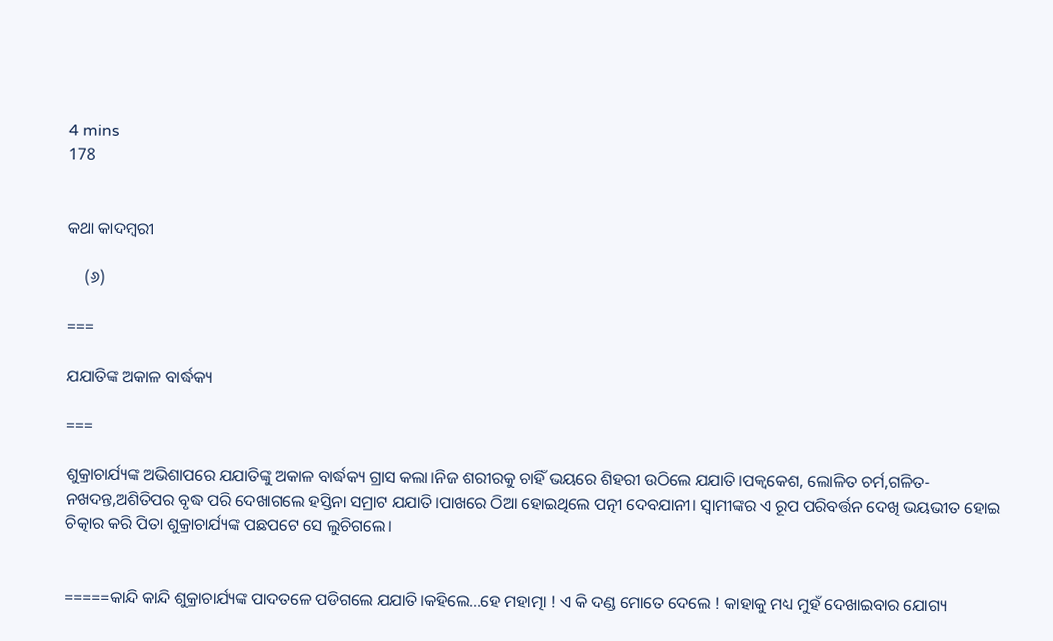4 mins
178


କଥା କାଦମ୍ବରୀ

    (୬)

===

ଯଯାତିଙ୍କ ଅକାଳ ବାର୍ଦ୍ଧକ୍ୟ

===

ଶୁକ୍ରାଚାର୍ଯ୍ୟଙ୍କ ଅଭିଶାପରେ ଯଯାତିଙ୍କୁ ଅକାଳ ବାର୍ଦ୍ଧକ୍ୟ ଗ୍ରାସ କଲା।ନିଜ ଶରୀରକୁ ଚାହିଁ ଭୟରେ ଶିହରୀ ଉଠିଲେ ଯଯାତି।ପକ୍ବକେଶ, ଲୋଳିତ ଚର୍ମ,ଗଳିତ-ନଖଦନ୍ତ,ଅଶିତିପର ବୃଦ୍ଧ ପରି ଦେଖାଗଲେ ହସ୍ତିନା ସମ୍ରାଟ ଯଯାତି।ପାଖରେ ଠିଆ ହୋଇଥିଲେ ପତ୍ନୀ ଦେବଯାନୀ। ସ୍ବାମୀଙ୍କର ଏ ରୂପ ପରିବର୍ତ୍ତନ ଦେଖି ଭୟଭୀତ ହୋଇ ଚିତ୍କାର କରି ପିତା ଶୁକ୍ରାଚାର୍ଯ୍ୟଙ୍କ ପଛପଟେ ସେ ଲୁଚିଗଲେ।


=====କାନ୍ଦି କାନ୍ଦି ଶୁକ୍ରାଚାର୍ଯ୍ୟଙ୍କ ପାଦତଳେ ପଡିଗଲେ ଯଯାତି।କହିଲେ...ହେ ମହାତ୍ମା ! ଏ କି ଦଣ୍ଡ ମୋତେ ଦେଲେ ! କାହାକୁ ମଧ୍ୟ ମୁହଁ ଦେଖାଇବାର ଯୋଗ୍ୟ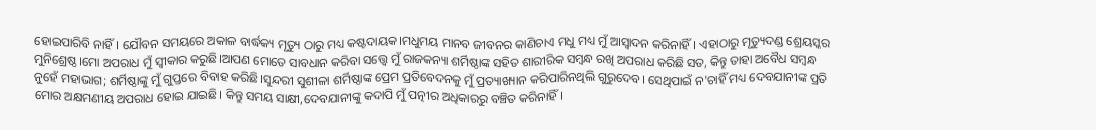ହୋଇପାରିବି ନାହିଁ। ଯୌବନ ସମୟରେ ଅକାଳ ବାର୍ଦ୍ଧକ୍ୟ ମୃତ୍ୟୁ ଠାରୁ ମଧ୍ୟ କଷ୍ଟଦାୟକ।ମଧୁମୟ ମାନବ ଜୀବନର କାଣିଚାଏ ମଧୁ ମଧ୍ୟ ମୁଁ ଆସ୍ବାଦନ କରିନାହିଁ। ଏହାଠାରୁ ମୃତ୍ୟୁଦଣ୍ଡ ଶ୍ରେୟସ୍କର ମୁନିଶ୍ରେଷ୍ଠ।ମୋ ଅପରାଧ ମୁଁ ସ୍ଵୀକାର କରୁଛି।ଆପଣ ମୋତେ ସାବଧାନ କରିବା ସତ୍ତ୍ବେ ମୁଁ ରାଜକନ୍ୟା ଶର୍ମିଷ୍ଠାଙ୍କ ସହିତ ଶାରୀରିକ ସମ୍ବନ୍ଧ ରଖି ଅପରାଧ କରିଛି ସତ, କିନ୍ତୁ ତାହା ଅବୈଧ ସମ୍ବନ୍ଧ ନୁହେଁ ମହାଭାଗ; ଶର୍ମିଷ୍ଠାଙ୍କୁ ମୁଁ ଗୁପ୍ତରେ ବିବାହ କରିଛି।ସୁନ୍ଦରୀ ସୁଶୀଳା ଶର୍ମିଷ୍ଠାଙ୍କ ପ୍ରେମ ପ୍ରତିବେଦନକୁ ମୁଁ ପ୍ରତ୍ୟାଖ୍ୟାନ କରିପାରିନଥିଲି ଗୁରୁଦେବ। ସେଥିପାଇଁ ନ'ଚାହିଁ ମଧ୍ୟ ଦେବଯାନୀଙ୍କ ପ୍ରତି ମୋର ଅକ୍ଷମଣୀୟ ଅପରାଧ ହୋଇ ଯାଇଛି। କିନ୍ତୁ ସମୟ ସାକ୍ଷୀ,ଦେବଯାନୀଙ୍କୁ କଦାପି ମୁଁ ପତ୍ନୀର ଅଧିକାରରୁ ବଞ୍ଚିତ କରିନାହିଁ।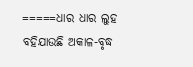=====ଧାର ଧାର ଲୁହ ବହିଯାଉଛି ଅକାଳ-ବୃଦ୍ଧ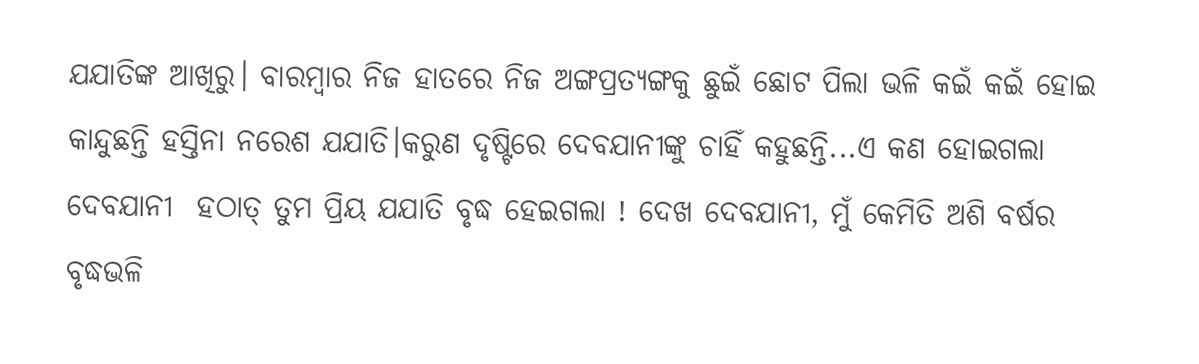ଯଯାତିଙ୍କ ଆଖିରୁ। ବାରମ୍ବାର ନିଜ ହାତରେ ନିଜ ଅଙ୍ଗପ୍ରତ୍ୟଙ୍ଗକୁ ଛୁଇଁ ଛୋଟ ପିଲା ଭଳି କଇଁ କଇଁ ହୋଇ କାନ୍ଦୁଛନ୍ତି ହସ୍ତିନା ନରେଶ ଯଯାତି।କରୁଣ ଦୃଷ୍ଟିରେ ଦେବଯାନୀଙ୍କୁ ଚାହିଁ କହୁଛନ୍ତି...ଏ କଣ ହୋଇଗଲା ଦେବଯାନୀ  ହଠାତ୍ ତୁମ ପ୍ରିୟ ଯଯାତି ବୃଦ୍ଧ ହେଇଗଲା ! ଦେଖ ଦେବଯାନୀ, ମୁଁ କେମିତି ଅଶି ବର୍ଷର ବୃଦ୍ଧଭଳି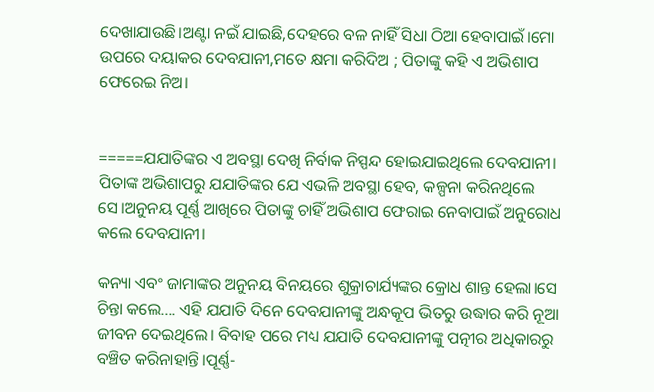ଦେଖାଯାଉଛି।ଅଣ୍ଟା ନଇଁ ଯାଇଛି,ଦେହରେ ବଳ ନାହିଁ ସିଧା ଠିଆ ହେବାପାଇଁ।ମୋ ଉପରେ ଦୟାକର ଦେବଯାନୀ,ମତେ କ୍ଷମା କରିଦିଅ ; ପିତାଙ୍କୁ କହି ଏ ଅଭିଶାପ ଫେରେଇ ନିଅ।


=====ଯଯାତିଙ୍କର ଏ ଅବସ୍ଥା ଦେଖି ନିର୍ବାକ ନିସ୍ପନ୍ଦ ହୋଇଯାଇଥିଲେ ଦେବଯାନୀ। ପିତାଙ୍କ ଅଭିଶାପରୁ ଯଯାତିଙ୍କର ଯେ ଏଭଳି ଅବସ୍ଥା ହେବ, କଳ୍ପନା କରିନଥିଲେ ସେ।ଅନୁନୟ ପୂର୍ଣ୍ଣ ଆଖିରେ ପିତାଙ୍କୁ ଚାହିଁ ଅଭିଶାପ ଫେରାଇ ନେବାପାଇଁ ଅନୁରୋଧ କଲେ ଦେବଯାନୀ।

କନ୍ୟା ଏବଂ ଜାମାଙ୍କର ଅନୁନୟ ବିନୟରେ ଶୁକ୍ରାଚାର୍ଯ୍ୟଙ୍କର କ୍ରୋଧ ଶାନ୍ତ ହେଲା।ସେ ଚିନ୍ତା କଲେ.... ଏହି ଯଯାତି ଦିନେ ଦେବଯାନୀଙ୍କୁ ଅନ୍ଧକୂପ ଭିତରୁ ଉଦ୍ଧାର କରି ନୂଆ ଜୀବନ ଦେଇଥିଲେ। ବିବାହ ପରେ ମଧ୍ୟ ଯଯାତି ଦେବଯାନୀଙ୍କୁ ପତ୍ନୀର ଅଧିକାରରୁ ବଞ୍ଚିତ କରିନାହାନ୍ତି।ପୂର୍ଣ୍ଣ-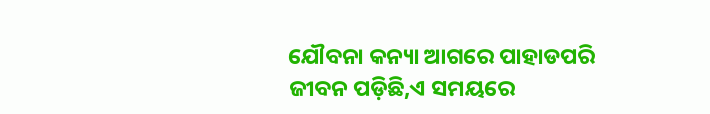ଯୌବନା କନ୍ୟା ଆଗରେ ପାହାଡପରି ଜୀବନ ପଡ଼ିଛି,ଏ ସମୟରେ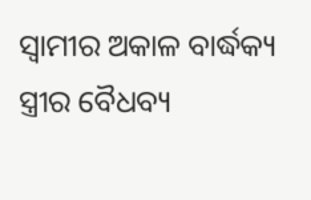ସ୍ୱାମୀର ଅକାଳ ବାର୍ଦ୍ଧକ୍ୟ ସ୍ତ୍ରୀର ବୈଧବ୍ୟ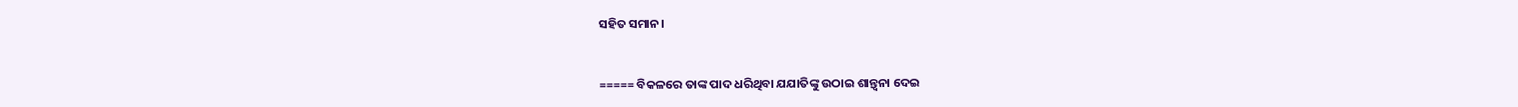ସହିତ ସମାନ।


===== ବିକଳରେ ତାଙ୍କ ପାଦ ଧରିଥିବା ଯଯାତିଙ୍କୁ ଉଠାଇ ଶାନ୍ତ୍ବନା ଦେଇ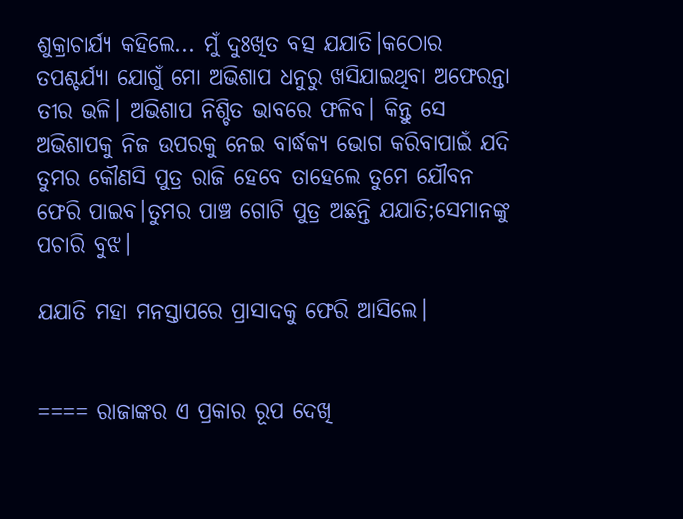ଶୁକ୍ରାଚାର୍ଯ୍ୟ କହିଲେ... ମୁଁ ଦୁଃଖିତ ବତ୍ସ ଯଯାତି।କଠୋର ତପଶ୍ଚର୍ଯ୍ୟା ଯୋଗୁଁ ମୋ ଅଭିଶାପ ଧନୁରୁ ଖସିଯାଇଥିବା ଅଫେରନ୍ତା ତୀର ଭଳି। ଅଭିଶାପ ନିଶ୍ଚିତ ଭାବରେ ଫଳିବ। କିନ୍ତୁ ସେ ଅଭିଶାପକୁ ନିଜ ଉପରକୁ ନେଇ ବାର୍ଦ୍ଧକ୍ୟ ଭୋଗ କରିବାପାଇଁ ଯଦି ତୁମର କୌଣସି ପୁତ୍ର ରାଜି ହେବେ ତାହେଲେ ତୁମେ ଯୌବନ ଫେରି ପାଇବ।ତୁମର ପାଞ୍ଚ ଗୋଟି ପୁତ୍ର ଅଛନ୍ତି ଯଯାତି;ସେମାନଙ୍କୁ ପଚାରି ବୁଝ।

ଯଯାତି ମହା ମନସ୍ତାପରେ ପ୍ରାସାଦକୁ ଫେରି ଆସିଲେ।


==== ରାଜାଙ୍କର ଏ ପ୍ରକାର ରୂପ ଦେଖି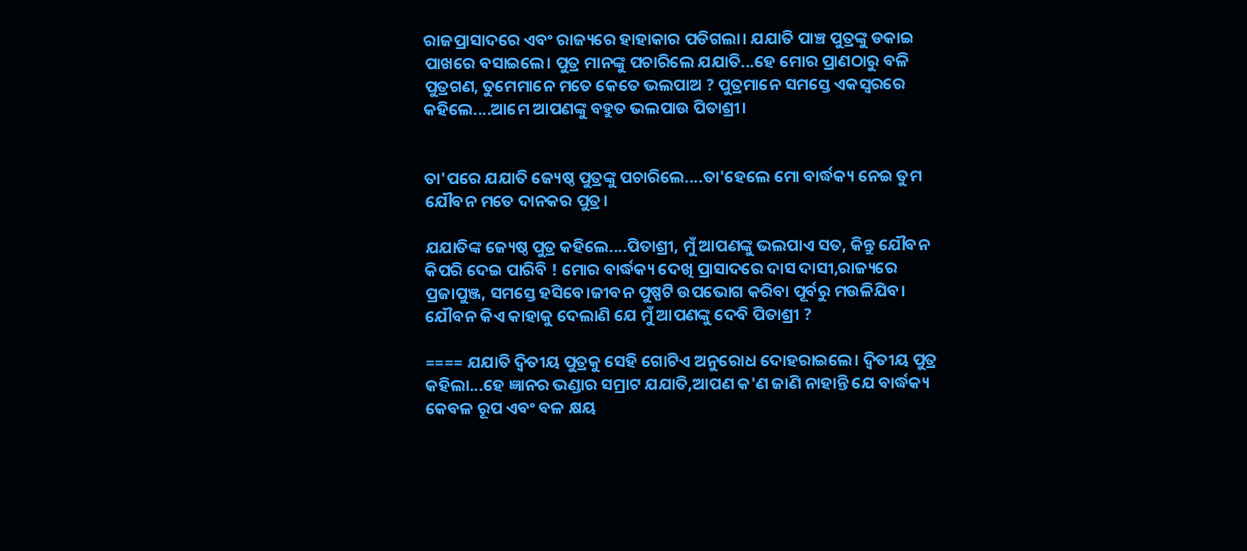ରାଜପ୍ରାସାଦରେ ଏବଂ ରାଜ୍ୟରେ ହାହାକାର ପଡିଗଲା। ଯଯାତି ପାଞ୍ଚ ପୁତ୍ରଙ୍କୁ ଡକାଇ ପାଖରେ ବସାଇଲେ। ପୁତ୍ର ମାନଙ୍କୁ ପଚାରିଲେ ଯଯାତି...ହେ ମୋର ପ୍ରାଣଠାରୁ ବଳି ପୁତ୍ରଗଣ, ତୁମେମାନେ ମତେ କେତେ ଭଲପାଅ ? ପୁତ୍ରମାନେ ସମସ୍ତେ ଏକସ୍ବରରେ କହିଲେ....ଆମେ ଆପଣଙ୍କୁ ବହୁତ ଭଲପାଉ ପିତାଶ୍ରୀ।


ତା'ପରେ ଯଯାତି ଜ୍ୟେଷ୍ଠ ପୁତ୍ରଙ୍କୁ ପଚାରିଲେ....ତା'ହେଲେ ମୋ ବାର୍ଦ୍ଧକ୍ୟ ନେଇ ତୁମ ଯୌବନ ମତେ ଦାନକର ପୁତ୍ର।

ଯଯାତିଙ୍କ ଜ୍ୟେଷ୍ଠ ପୁତ୍ର କହିଲେ....ପିତାଶ୍ରୀ, ମୁଁ ଆପଣଙ୍କୁ ଭଲପାଏ ସତ, କିନ୍ତୁ ଯୌବନ କିପରି ଦେଇ ପାରିବି ! ମୋର ବାର୍ଦ୍ଧକ୍ୟ ଦେଖି ପ୍ରାସାଦରେ ଦାସ ଦାସୀ,ରାଜ୍ୟରେ ପ୍ରଜାପୁଞ୍ଜ, ସମସ୍ତେ ହସିବେ।ଜୀବନ ପୁଷ୍ପଟି ଉପଭୋଗ କରିବା ପୂର୍ବରୁ ମଉଳିଯିବ। ଯୌବନ କିଏ କାହାକୁ ଦେଲାଣି ଯେ ମୁଁ ଆପଣଙ୍କୁ ଦେବି ପିତାଶ୍ରୀ ?

==== ଯଯାତି ଦ୍ବିତୀୟ ପୁତ୍ରକୁ ସେହି ଗୋଟିଏ ଅନୁରୋଧ ଦୋହରାଇଲେ। ଦ୍ବିତୀୟ ପୁତ୍ର କହିଲା...ହେ ଜ୍ଞାନର ଭଣ୍ଡାର ସମ୍ରାଟ ଯଯାତି,ଆପଣ କ'ଣ ଜାଣି ନାହାନ୍ତି ଯେ ବାର୍ଦ୍ଧକ୍ୟ କେବଳ ରୂପ ଏବଂ ବଳ କ୍ଷୟ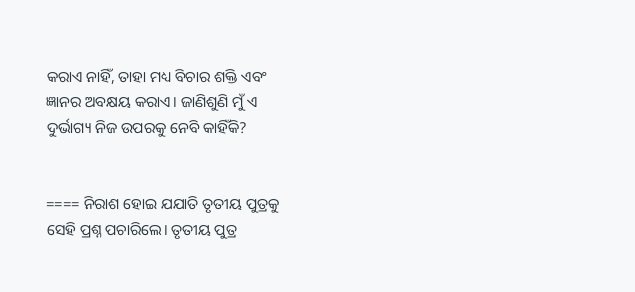କରାଏ ନାହିଁ, ତାହା ମଧ୍ୟ ବିଚାର ଶକ୍ତି ଏବଂ ଜ୍ଞାନର ଅବକ୍ଷୟ କରାଏ। ଜାଣିଶୁଣି ମୁଁ ଏ ଦୁର୍ଭାଗ୍ୟ ନିଜ ଉପରକୁ ନେବି କାହିଁକି?


==== ନିରାଶ ହୋଇ ଯଯାତି ତୃତୀୟ ପୁତ୍ରକୁ ସେହି ପ୍ରଶ୍ନ ପଚାରିଲେ। ତୃତୀୟ ପୁତ୍ର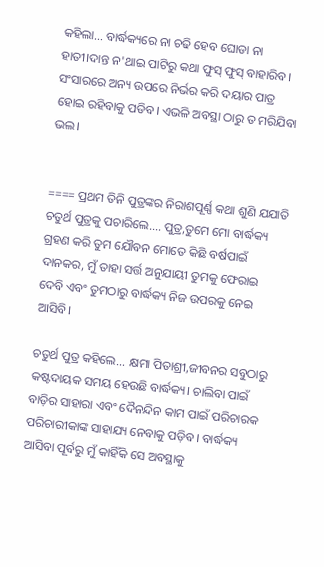କହିଲା... ବାର୍ଦ୍ଧକ୍ୟରେ ନା ଚଢି ହେବ ଘୋଡା ନା ହାତୀ।ଦାନ୍ତ ନ'ଥାଇ ପାଟିରୁ କଥା ଫୁସ୍ ଫୁସ୍ ବାହାରିବ। ସଂସାରରେ ଅନ୍ୟ ଉପରେ ନିର୍ଭର କରି ଦୟାର ପାତ୍ର ହୋଇ ରହିବାକୁ ପଡିବ। ଏଭଳି ଅବସ୍ଥା ଠାରୁ ତ ମରିଯିବା ଭଲ।


==== ପ୍ରଥମ ତିନି ପୁତ୍ରଙ୍କର ନିରାଶପୂର୍ଣ୍ଣ କଥା ଶୁଣି ଯଯାତି ଚତୁର୍ଥ ପୁତ୍ରକୁ ପଚାରିଲେ.... ପୁତ୍ର,ତୁମେ ମୋ ବାର୍ଦ୍ଧକ୍ୟ ଗ୍ରହଣ କରି ତୁମ ଯୌବନ ମୋତେ କିଛି ବର୍ଷପାଇଁ ଦାନକର, ମୁଁ ତାହା ସର୍ତ୍ତ ଅନୁଯାୟୀ ତୁମକୁ ଫେରାଇ ଦେବି ଏବଂ ତୁମଠାରୁ ବାର୍ଦ୍ଧକ୍ୟ ନିଜ ଉପରକୁ ନେଇ ଆସିବି।

ଚତୁର୍ଥ ପୁତ୍ର କହିଲେ... କ୍ଷମା ପିତାଶ୍ରୀ,ଜୀବନର ସବୁଠାରୁ କଷ୍ଟଦାୟକ ସମୟ ହେଉଛି ବାର୍ଦ୍ଧକ୍ୟ। ଚାଲିବା ପାଇଁ ବାଡ଼ିର ସାହାରା ଏବଂ ଦୈନନ୍ଦିନ କାମ ପାଇଁ ପରିଚାରକ ପରିଚାରୀକାଙ୍କ ସାହାଯ୍ୟ ନେବାକୁ ପଡ଼ିବ। ବାର୍ଦ୍ଧକ୍ୟ ଆସିବା ପୂର୍ବରୁ ମୁଁ କାହିଁକି ସେ ଅବସ୍ଥାକୁ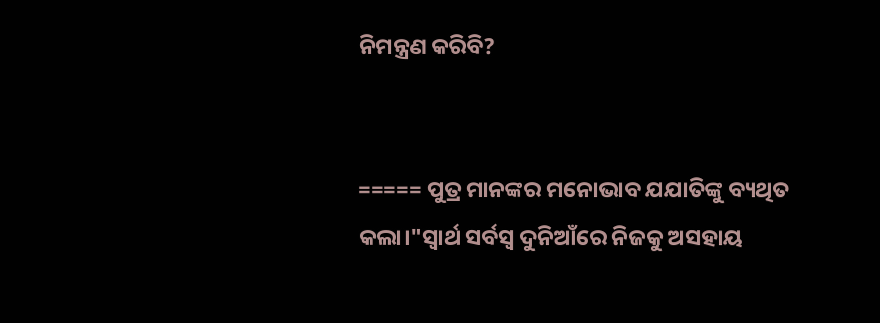ନିମନ୍ତ୍ରଣ କରିବି?


===== ପୁତ୍ର ମାନଙ୍କର ମନୋଭାବ ଯଯାତିଙ୍କୁ ବ୍ୟଥିତ କଲା।"ସ୍ବାର୍ଥ ସର୍ବସ୍ବ ଦୁନିଆଁରେ ନିଜକୁ ଅସହାୟ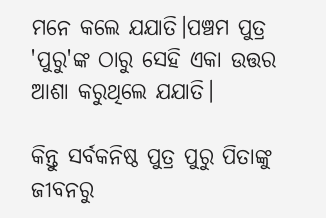ମନେ କଲେ ଯଯାତି।ପଞ୍ଚମ ପୁତ୍ର 'ପୁରୁ'ଙ୍କ ଠାରୁ ସେହି ଏକା ଉତ୍ତର ଆଶା କରୁଥିଲେ ଯଯାତି।

କିନ୍ତୁ ସର୍ବକନିଷ୍ଠ ପୁତ୍ର ପୁରୁ ପିତାଙ୍କୁ ଜୀବନରୁ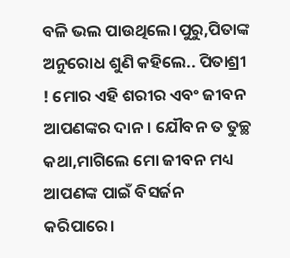ବଳି ଭଲ ପାଉଥିଲେ।ପୁରୁ,ପିତାଙ୍କ ଅନୁରୋଧ ଶୁଣି କହିଲେ.. ପିତାଶ୍ରୀ ! ମୋର ଏହି ଶରୀର ଏବଂ ଜୀବନ ଆପଣଙ୍କର ଦାନ। ଯୌବନ ତ ତୁଚ୍ଛ କଥା,ମାଗିଲେ ମୋ ଜୀବନ ମଧ୍ୟ ଆପଣଙ୍କ ପାଇଁ ବିସର୍ଜନ କରିପାରେ।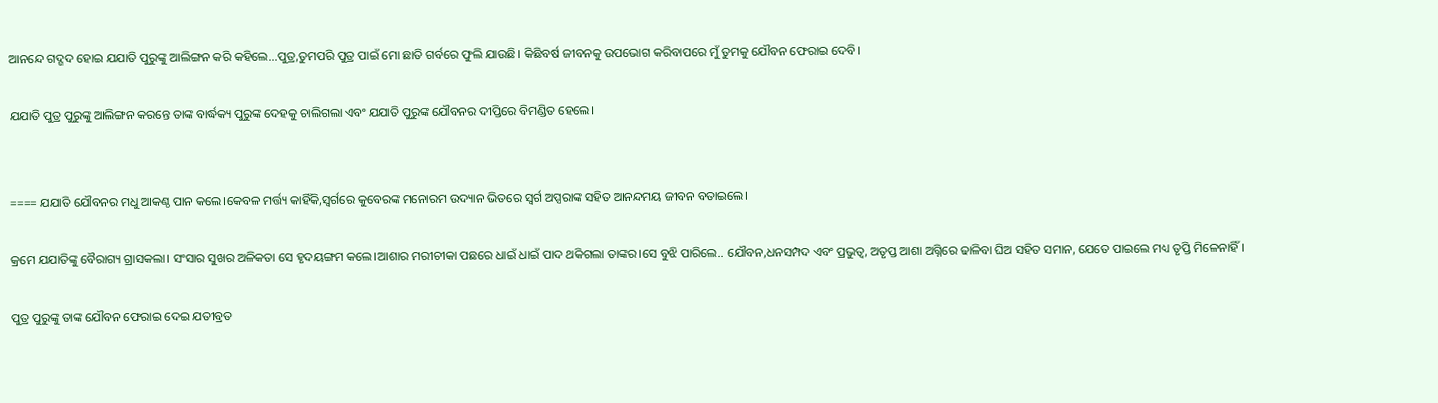ଆନନ୍ଦେ ଗଦ୍ଗଦ ହୋଇ ଯଯାତି ପୁରୁଙ୍କୁ ଆଲିଙ୍ଗନ କରି କହିଲେ...ପୁତ୍ର,ତୁମପରି ପୁତ୍ର ପାଇଁ ମୋ ଛାତି ଗର୍ବରେ ଫୁଲି ଯାଉଛି। କିଛିବର୍ଷ ଜୀବନକୁ ଉପଭୋଗ କରିବାପରେ‌ ମୁଁ ତୁମକୁ ଯୌବନ ଫେରାଇ ଦେବି।

ଯଯାତି ପୁତ୍ର ପୁରୁଙ୍କୁ ଆଲିଙ୍ଗନ କରନ୍ତେ ତାଙ୍କ ବାର୍ଦ୍ଧକ୍ୟ ପୁରୁଙ୍କ ଦେହକୁ ଚାଲିଗଲା ଏବଂ ଯଯାତି ପୁରୁଙ୍କ ଯୌବନର ଦୀପ୍ତିରେ ବିମଣ୍ଡିତ ହେଲେ।


==== ଯଯାତି ଯୌବନର ମଧୁ ଆକଣ୍ଠ ପାନ କଲେ।କେବଳ ମର୍ତ୍ତ୍ୟ କାହିଁକି,ସ୍ବର୍ଗରେ କୁବେରଙ୍କ ମନୋରମ ଉଦ୍ୟାନ ଭିତରେ ସ୍ବର୍ଗ ଅପ୍ସରାଙ୍କ ସହିତ ଆନନ୍ଦମୟ ଜୀବନ ବତାଇଲେ।

କ୍ରମେ ଯଯାତିଙ୍କୁ ବୈରାଗ୍ୟ ଗ୍ରାସକଲା। ସଂସାର ସୁଖର ଅଳିକତା ସେ ହୃଦୟଙ୍ଗମ କଲେ।ଆଶାର ମରୀଚୀକା ପଛରେ ଧାଇଁ ଧାଇଁ ପାଦ ଥକିଗଲା ତାଙ୍କର।ସେ ବୁଝି ପାରିଲେ.. ଯୌବନ,ଧନସମ୍ପଦ ଏବଂ ପ୍ରଭୁତ୍ବ, ଅତୃପ୍ତ ଆଶା ଅଗ୍ନିରେ ଢାଳିବା ଘିଅ ସହିତ ସମାନ, ଯେତେ ପାଇଲେ ମଧ୍ୟ ତୃପ୍ତି ମିଳେନାହିଁ।

ପୁତ୍ର ପୁରୁଙ୍କୁ ତାଙ୍କ ଯୌବନ ଫେରାଇ ଦେଇ ଯତୀବ୍ରତ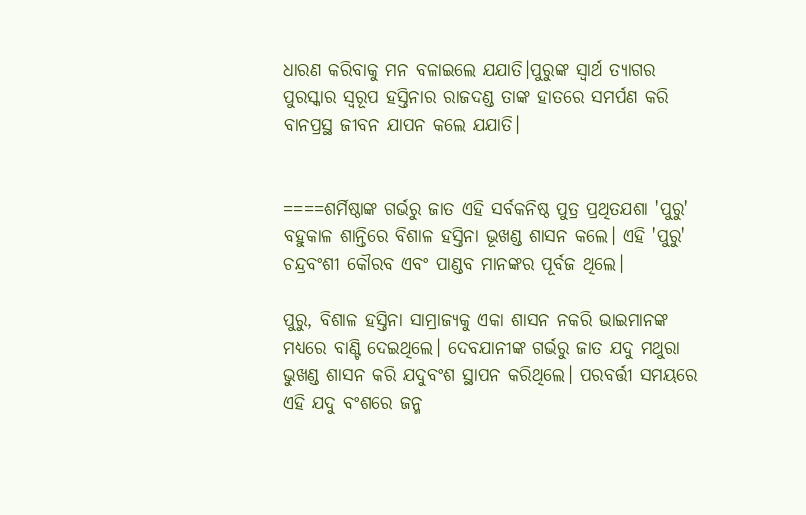ଧାରଣ କରିବାକୁ ମନ ବଳାଇଲେ ଯଯାତି।ପୁରୁଙ୍କ ସ୍ବାର୍ଥ ତ୍ୟାଗର ପୁରସ୍କାର ସ୍ବରୂପ ହସ୍ତିନାର ରାଜଦଣ୍ଡ ତାଙ୍କ ହାତରେ ସମର୍ପଣ କରି ବାନପ୍ରସ୍ଥ ଜୀବନ ଯାପନ କଲେ‌ ଯଯାତି।


====ଶର୍ମିଷ୍ଠାଙ୍କ ଗର୍ଭରୁ ଜାତ ଏହି ସର୍ବକନିଷ୍ଠ ପୁତ୍ର ପ୍ରଥିତଯଶା 'ପୁରୁ' ବହୁକାଳ ଶାନ୍ତିରେ ବିଶାଳ ହସ୍ତିନା ଭୂଖଣ୍ଡ ଶାସନ କଲେ। ଏହି 'ପୁରୁ' ଚନ୍ଦ୍ରବଂଶୀ କୌରବ ଏବଂ ପାଣ୍ଡବ ମାନଙ୍କର ପୂର୍ବଜ ଥିଲେ।

ପୁରୁ, ବିଶାଳ ହସ୍ତିନା ସାମ୍ରାଜ୍ୟକୁ ଏକା ଶାସନ ନକରି ଭାଇମାନଙ୍କ ମଧ୍ୟରେ ବାଣ୍ଟି ଦେଇଥିଲେ। ଦେବଯାନୀଙ୍କ ଗର୍ଭରୁ ଜାତ ଯଦୁ ମଥୁରା ଭୁଖଣ୍ଡ ଶାସନ କରି ଯଦୁବଂଶ ସ୍ଥାପନ କରିଥିଲେ। ପରବର୍ତ୍ତୀ ସମୟରେ ଏହି ଯଦୁ ବଂଶରେ ଜନ୍ମ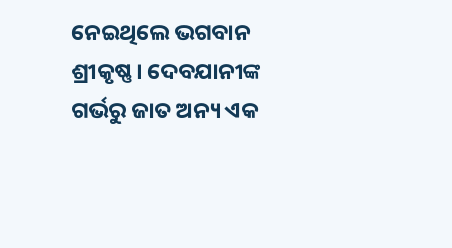ନେଇଥିଲେ ଭଗବାନ ଶ୍ରୀକୃଷ୍ଣ। ଦେବଯାନୀଙ୍କ ଗର୍ଭରୁ ଜାତ ଅନ୍ୟ ଏକ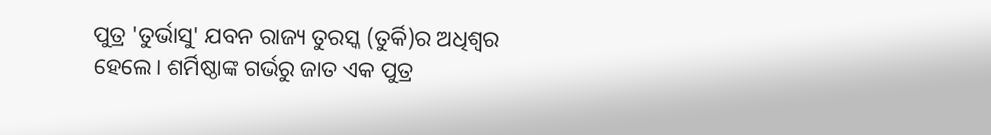ପୁତ୍ର 'ତୁର୍ଭାସୁ' ଯବନ ରାଜ୍ୟ ତୁରସ୍କ (ତୁର୍କି)ର ଅଧିଶ୍ବର ହେଲେ। ଶର୍ମିଷ୍ଠାଙ୍କ ଗର୍ଭରୁ ଜାତ ଏକ ପୁତ୍ର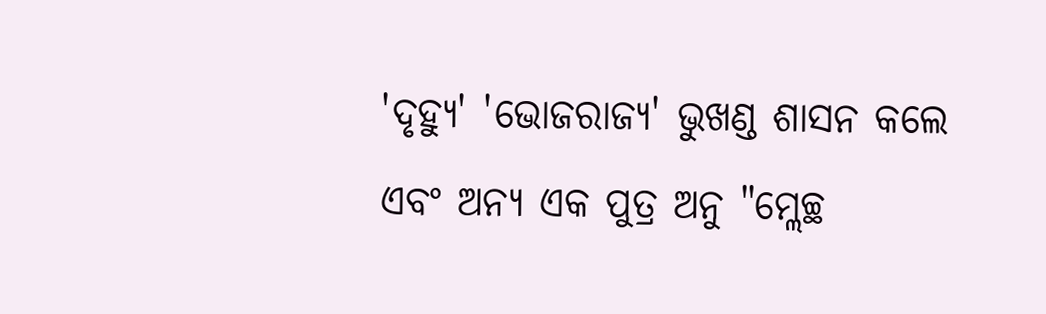'ଦୃହ୍ୟୁ' 'ଭୋଜରାଜ୍ୟ' ଭୁଖଣ୍ଡ ଶାସନ କଲେ ଏବଂ ଅନ୍ୟ ଏକ ପୁତ୍ର ଅନୁ "ମ୍ଲେଚ୍ଛ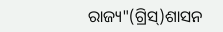ରାଜ୍ୟ"(ଗ୍ରିସ୍)ଶାସନ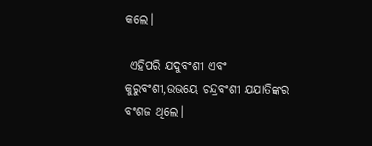କଲେ।

 ଏହିପରି ଯଦୁବଂଶୀ ଏବଂ କୁରୁବଂଶୀ,ଉଭୟେ ଚନ୍ଦ୍ରବଂଶୀ ଯଯାତିଙ୍କର ବଂଶଜ ଥିଲେ।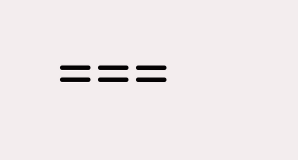===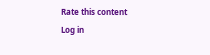Rate this content
Log in